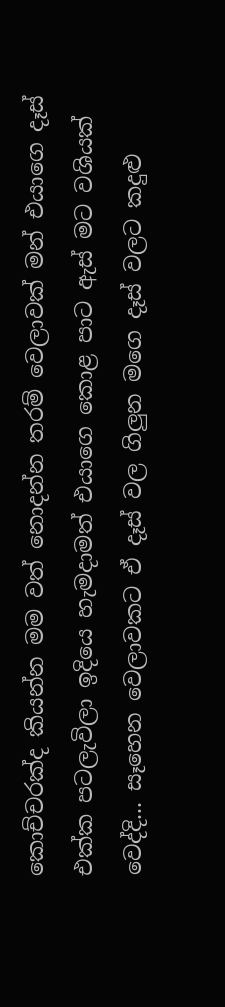කොච්චරක්ද කියන්න මම වත් නොදන්න තරම් වෙලාවක් මන් එයාගෙ දෑස් එක්ක පටලැවිලා ඉදියෙ හැමදාමත් එයාගෙ කොළ පාට ඇස් මට වශියක් වෙද්දි... සෑහෙන වෙලාවකට ඒ දෑස් වල ගිලුන මගෙ දෑස් වලට කදුළු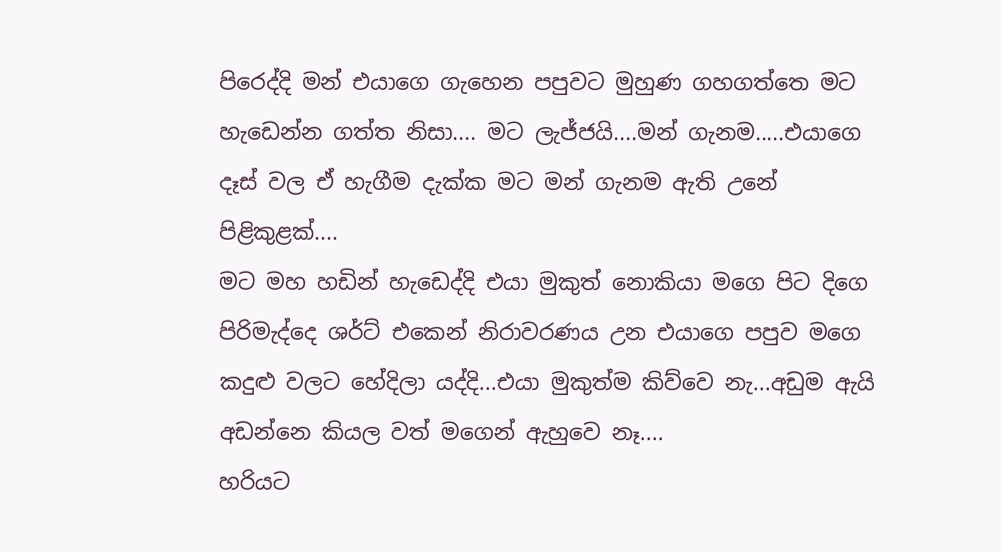පිරෙද්දි මන් එයාගෙ ගැහෙන පපුවට මුහුණ ගහගත්තෙ මට හැඩෙන්න ගත්ත නිසා.... මට ලැජ්ජයි....මන් ගැනම.....එයාගෙ දෑස් වල ඒ හැගීම දැක්ක මට මන් ගැනම ඇති උනේ පිළිකුළක්....
මට මහ හඩින් හැඩෙද්දි එයා මුකුත් නොකියා මගෙ පිට දිගෙ පිරිමැද්දෙ ශර්ට් එකෙන් නිරාවරණය උන එයාගෙ පපුව මගෙ කදුළු වලට හේදිලා යද්දි...එයා මුකුත්ම කිව්වෙ නැ...අඩුම ඇයි අඩන්නෙ කියල වත් මගෙන් ඇහුවෙ නෑ....
හරියට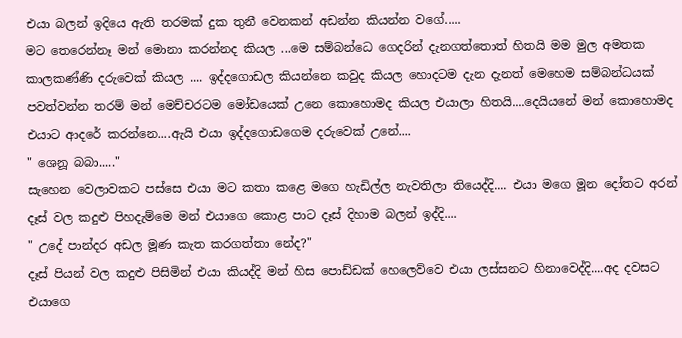එයා බලන් ඉදියෙ ඇති තරමක් දුක තුනී වෙනකන් අඩන්න කියන්න වගේ.....
මට තෙරෙන්නෑ මන් මොනා කරන්නද කියල ...මෙ සම්බන්ධෙ ගෙදරින් දැනගත්තොත් හිතයි මම මුල අමතක කාලකණ්ණි දරුවෙක් කියල .... ඉද්දගොඩල කියන්නෙ කවුද කියල හොදටම දැන දැනත් මෙහෙම සම්බන්ධයක් පවත්වන්න තරම් මන් මෙච්චරටම මෝඩයෙක් උනෙ කොහොමද කියල එයාලා හිතයි....දෙයියනේ මන් කොහොමද එයාට ආදරේ කරන්නෙ....ඇයි එයා ඉද්දගොඩගෙම දරුවෙක් උනේ....
" ශෙනූ බබා....."
සැහෙන වෙලාවකට පස්සෙ එයා මට කතා කළෙ මගෙ හැඩිල්ල නැවතිලා තියෙද්දි.... එයා මගෙ මූන දෝතට අරන් දෑස් වල කදුළු පිහදැම්මෙ මන් එයාගෙ කොළ පාට දෑස් දිහාම බලන් ඉද්දි....
" උදේ පාන්දර අඩල මූණ කැත කරගත්තා නේද?"
දෑස් පියන් වල කදුළු පිසිමින් එයා කියද්දි මන් හිස පොඩ්ඩක් හෙලෙව්වෙ එයා ලස්සනට හිනාවෙද්දි....අද දවසට එයාගෙ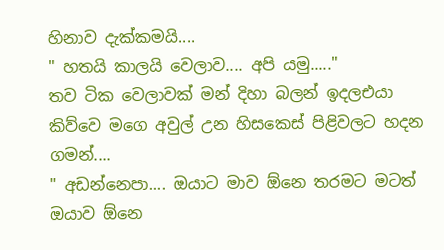හිනාව දැක්කමයි....
" හතයි කාලයි වෙලාව.... අපි යමු....."
තව ටික වෙලාවක් මන් දිහා බලන් ඉදලඑයා කිව්වෙ මගෙ අවුල් උන හිසකෙස් පිළිවලට හදන ගමන්....
" අඩන්නෙපා.... ඔයාට මාව ඕනෙ තරමට මටත් ඔයාව ඕනෙ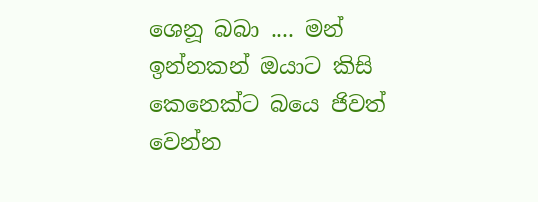ශෙනූ බබා .... මන් ඉන්නකන් ඔයාට කිසි කෙනෙක්ට බයෙ ජිවත් වෙන්න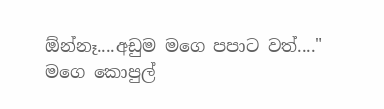ඕන්නෑ....අඩුම මගෙ පපාට වත්...."
මගෙ කොපුල්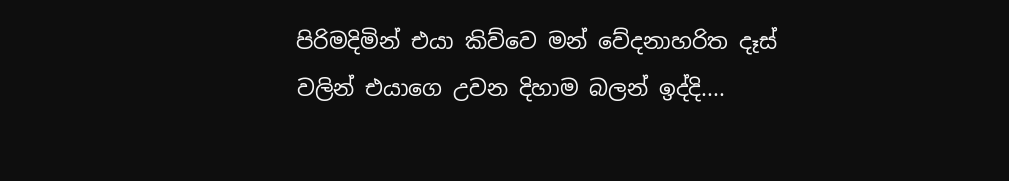පිරිමදිමින් එයා කිව්වෙ මන් වේදනාහරිත දෑස් වලින් එයාගෙ උවන දිහාම බලන් ඉද්දි....